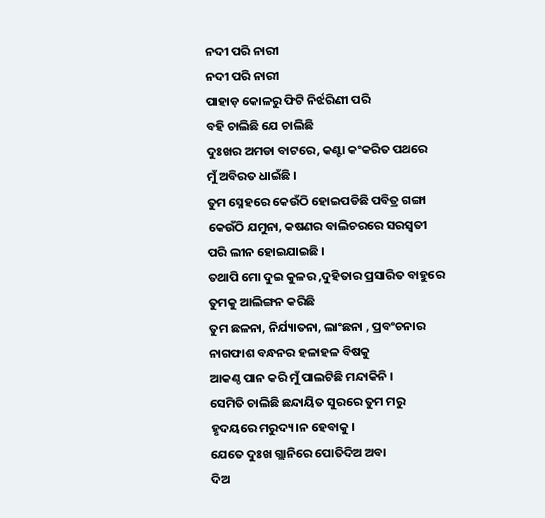ନଦୀ ପରି ନାରୀ
ନଦୀ ପରି ନାରୀ
ପାହାଡ଼ କୋଳରୁ ଫିଟି ନିର୍ଝରିଣୀ ପରି
ବହି ଚାଲିଛି ଯେ ଚାଲିଛି
ଦୁଃଖର ଅମଡା ବାଟରେ, କଣ୍ଟା କଂକରିତ ପଥରେ
ମୁଁ ଅବିରତ ଧାଇଁଛି ।
ତୁମ ସ୍ନେହରେ କେଉଁଠି ହୋଇପଡିଛି ପବିତ୍ର ଗଙ୍ଗା
କେଉଁଠି ଯମୁନା, କଷଣର ବାଲିଚରରେ ସରସ୍ଵତୀ
ପରି ଲୀନ ହୋଇଯାଇଛି ।
ତଥାପି ମୋ ଦୁଇ କୁଳର ,ଦୁହିତାର ପ୍ରସାରିତ ବାହୁରେ
ତୁମକୁ ଆଲିଙ୍ଗନ କରିଛି
ତୁମ ଛଳନା, ନିର୍ଯ୍ୟାତନା, ଲାଂଛନା , ପ୍ରବଂଚନାର
ନାଗଫାଶ ବନ୍ଧନର ହଳାହଳ ବିଷକୁ
ଆକଣ୍ଠ ପାନ କରି ମୁଁ ପାଲଟିଛି ମନ୍ଦାକିନି ।
ସେମିତି ଚାଲିଛି ଛନ୍ଦାୟିତ ସୁରରେ ତୁମ ମରୁ
ହୃଦୟରେ ମରୁଦ୍ୟ।ନ ହେବାକୁ ।
ଯେତେ ଦୁଃଖ ଗ୍ଲାନିରେ ପୋତିଦିଅ ଅବା
ଦିଅ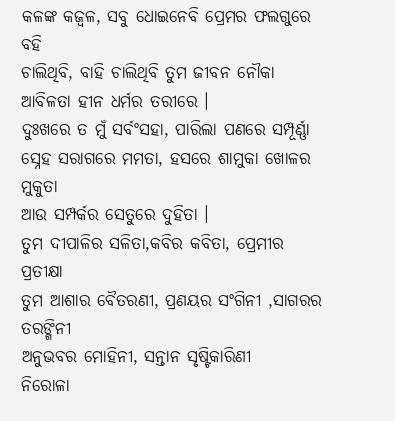କଳଙ୍କ କଜ୍ବଳ, ସବୁ ଧୋଇନେବି ପ୍ରେମର ଫଲଗୁରେ
ବହି
ଚାଲିଥିବି, ବାହି ଚାଲିଥିବି ତୁମ ଜୀବନ ନୌକା
ଆବିଳତା ହୀନ ଧର୍ମର ତରୀରେ ।
ଦୁଃଖରେ ତ ମୁଁ ସର୍ବଂସହା, ପାରିଲା ପଣରେ ସମ୍ପୂର୍ଣ୍ଣା
ସ୍ନେହ ସରାଗରେ ମମତା, ହସରେ ଶାମୁକା ଖୋଳର ମୁକୁତା
ଆଉ ସମ୍ପର୍କର ସେତୁରେ ଦୁହିତା ।
ତୁମ ଦୀପାଳିର ସଳିତା,କବିର କବିତା, ପ୍ରେମୀର ପ୍ରତୀକ୍ଷା
ତୁମ ଆଶାର ବୈତରଣୀ, ପ୍ରଣୟର ସଂଗିନୀ ,ସାଗରର ତରଙ୍ଗିନୀ
ଅନୁଭବର ମୋହିନୀ, ସନ୍ତାନ ସୃଷ୍ଟିକାରିଣୀ
ନିରୋଳା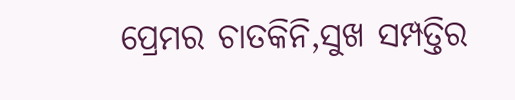ପ୍ରେମର ଚାତକିନି,ସୁଖ ସମ୍ପତ୍ତିର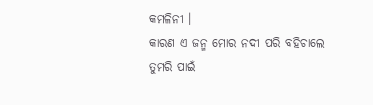କମଳିନୀ ।
କାରଣ ଏ ଜନ୍ମ ମୋର ନଦୀ ପରି ବହିଚାଲେ ତୁମରି ପାଇଁ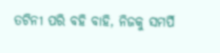ତଟିନୀ ପରି ବହି ବାହି, ନିଜକୁ ସମର୍ପି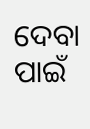ଦେବା ପାଇଁ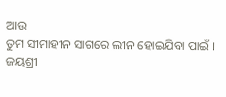ଆଉ
ତୁମ ସୀମାହୀନ ସାଗରେ ଲୀନ ହୋଇଯିବା ପାଇଁ ।
ଜୟଶ୍ରୀ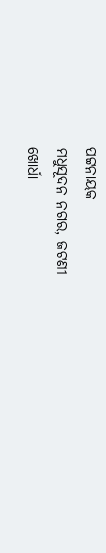ପଟ୍ଟନାୟକ
ମଧୁସୂଦନ ନଗର, ଜଟଣୀ
ଖୋର୍ଧା